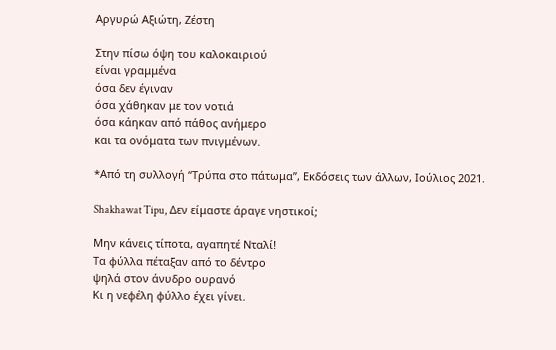Αργυρώ Αξιώτη, Ζέστη

Στην πίσω όψη του καλοκαιριού
είναι γραμμένα
όσα δεν έγιναν
όσα χάθηκαν με τον νοτιά
όσα κάηκαν από πάθος ανήμερο
και τα ονόματα των πνιγμένων.

*Από τη συλλογή “Τρύπα στο πάτωμα”, Εκδόσεις των άλλων, Ιούλιος 2021.

Shakhawat Tipu, Δεν είμαστε άραγε νηστικοί;

Μην κάνεις τίποτα, αγαπητέ Νταλί!
Τα φύλλα πέταξαν από το δέντρο
ψηλά στον άνυδρο ουρανό
Κι η νεφέλη φύλλο έχει γίνει.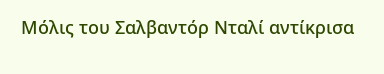Μόλις του Σαλβαντόρ Νταλί αντίκρισα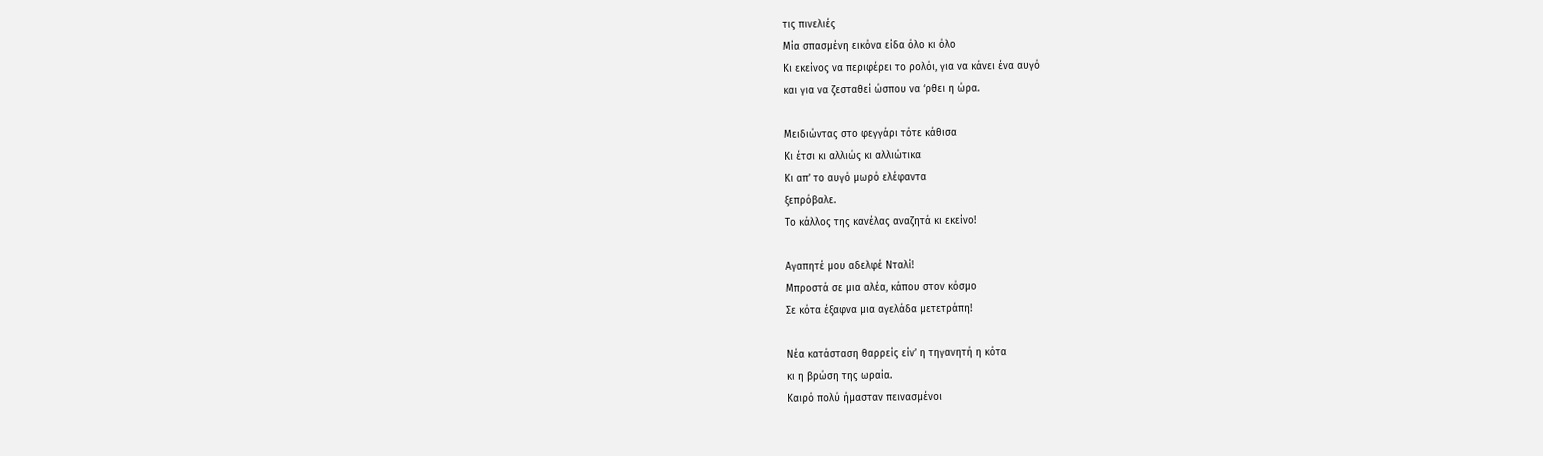τις πινελιές
Μία σπασμένη εικόνα είδα όλο κι όλο
Κι εκείνος να περιφέρει το ρολόι, για να κάνει ένα αυγό
και για να ζεσταθεί ώσπου να ‘ρθει η ώρα.

Μειδιώντας στο φεγγάρι τότε κάθισα
Κι έτσι κι αλλιώς κι αλλιώτικα
Κι απ’ το αυγό μωρό ελέφαντα
ξεπρόβαλε.
Το κάλλος της κανέλας αναζητά κι εκείνο!

Αγαπητέ μου αδελφέ Νταλί!
Μπροστά σε μια αλέα, κάπου στον κόσμο
Σε κότα έξαφνα μια αγελάδα μετετράπη!

Νέα κατάσταση θαρρείς είν’ η τηγανητή η κότα
κι η βρώση της ωραία.
Καιρό πολύ ήμασταν πεινασμένοι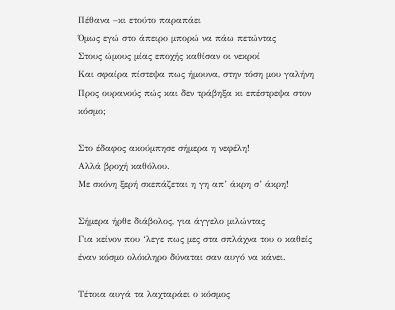Πέθανα –κι ετούτο παραπάει
Όμως εγώ στο άπειρο μπορώ να πάω πετώντας
Στους ώμους μίας εποχής καθίσαν οι νεκροί
Και σφαίρα πίστεψα πως ήμουνα, στην τόση μου γαλήνη
Προς ουρανούς πώς και δεν τράβηξα κι επέστρεψα στον κόσμο;

Στο έδαφος ακούμπησε σήμερα η νεφέλη!
Αλλά βροχή καθόλου.
Με σκόνη ξερή σκεπάζεται η γη απ’ άκρη σ’ άκρη!

Σήμερα ήρθε διάβολος, για άγγελο μιλώντας
Για κείνον που ‘λεγε πως μες στα σπλάχνα του ο καθείς
έναν κόσμο ολόκληρο δύναται σαν αυγό να κάνει.

Τέτοια αυγά τα λαχταράει ο κόσμος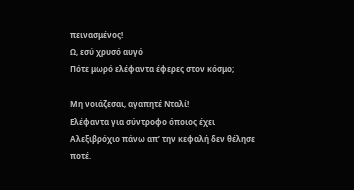πεινασμένος!
Ω, εσύ χρυσό αυγό
Πότε μωρό ελέφαντα έφερες στον κόσμο;

Μη νοιάζεσαι, αγαπητέ Νταλί!
Ελέφαντα για σύντροφο όποιος έχει
Αλεξιβρόχιο πάνω απ’ την κεφαλή δεν θέλησε ποτέ.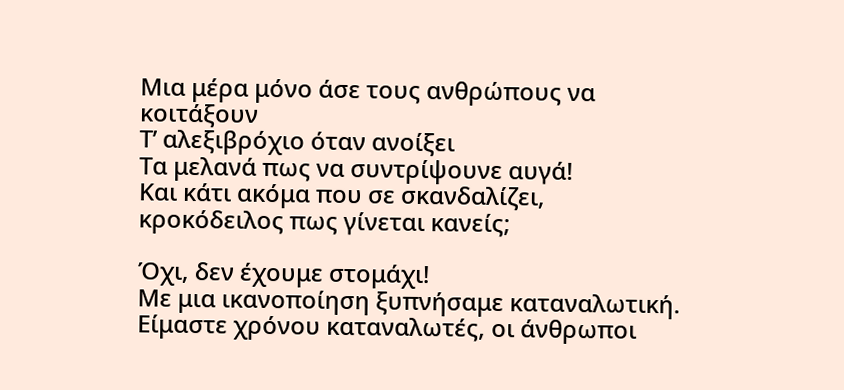Μια μέρα μόνο άσε τους ανθρώπους να κοιτάξουν
Τ’ αλεξιβρόχιο όταν ανοίξει
Τα μελανά πως να συντρίψουνε αυγά!
Και κάτι ακόμα που σε σκανδαλίζει,
κροκόδειλος πως γίνεται κανείς;

Όχι, δεν έχουμε στομάχι!
Με μια ικανοποίηση ξυπνήσαμε καταναλωτική.
Είμαστε χρόνου καταναλωτές, οι άνθρωποι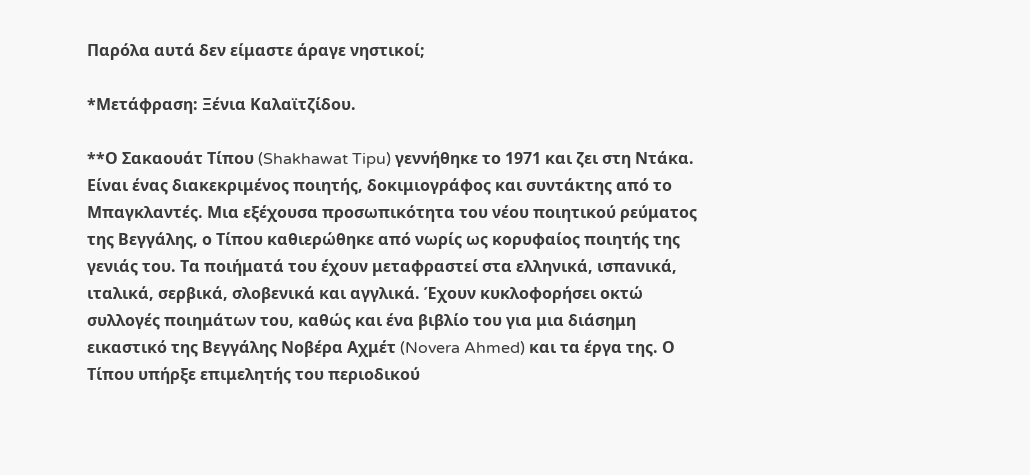Παρόλα αυτά δεν είμαστε άραγε νηστικοί;

*Μετάφραση: Ξένια Καλαϊτζίδου.

**Ο Σακαουάτ Τίπου (Shakhawat Tipu) γεννήθηκε το 1971 και ζει στη Ντάκα. Είναι ένας διακεκριμένος ποιητής, δοκιμιογράφος και συντάκτης από το Μπαγκλαντές. Μια εξέχουσα προσωπικότητα του νέου ποιητικού ρεύματος της Βεγγάλης, ο Τίπου καθιερώθηκε από νωρίς ως κορυφαίος ποιητής της γενιάς του. Τα ποιήματά του έχουν μεταφραστεί στα ελληνικά, ισπανικά, ιταλικά, σερβικά, σλοβενικά και αγγλικά. Έχουν κυκλοφορήσει οκτώ συλλογές ποιημάτων του, καθώς και ένα βιβλίο του για μια διάσημη εικαστικό της Βεγγάλης Νοβέρα Αχμέτ (Novera Ahmed) και τα έργα της. Ο Τίπου υπήρξε επιμελητής του περιοδικού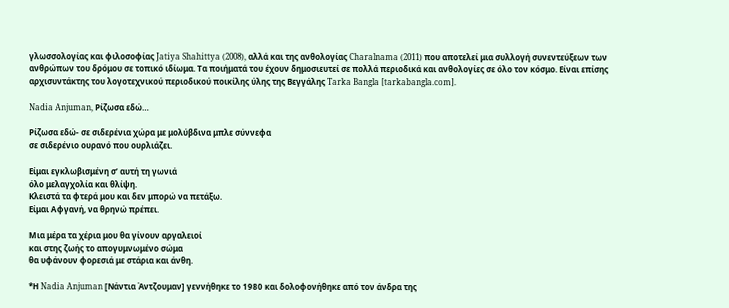γλωσσολογίας και φιλοσοφίας Jatiya Shahittya (2008), αλλά και της ανθολογίας Charalnama (2011) που αποτελεί μια συλλογή συνεντεύξεων των ανθρώπων του δρόμου σε τοπικό ιδίωμα. Τα ποιήματά του έχουν δημοσιευτεί σε πολλά περιοδικά και ανθολογίες σε όλο τον κόσμο. Είναι επίσης αρχισυντάκτης του λογοτεχνικού περιοδικού ποικίλης ύλης της Βεγγάλης Tarka Bangla [tarkabangla.com].

Nadia Anjuman, Ρίζωσα εδώ…

Ρίζωσα εδώ- σε σιδερένια χώρα με μολύβδινα μπλε σύννεφα
σε σιδερένιο ουρανό που ουρλιάζει.

Είμαι εγκλωβισμένη σ’ αυτή τη γωνιά
όλο μελαγχολία και θλίψη.
Κλειστά τα φτερά μου και δεν μπορώ να πετάξω.
Είμαι Αφγανή, να θρηνώ πρέπει.

Μια μέρα τα χέρια μου θα γίνουν αργαλειοί
και στης ζωής το απογυμνωμένο σώμα
θα υφάνουν φορεσιά με στάρια και άνθη.

*Η Nadia Anjuman [Νάντια Άντζουμαν] γεννήθηκε το 1980 και δολοφονήθηκε από τον άνδρα της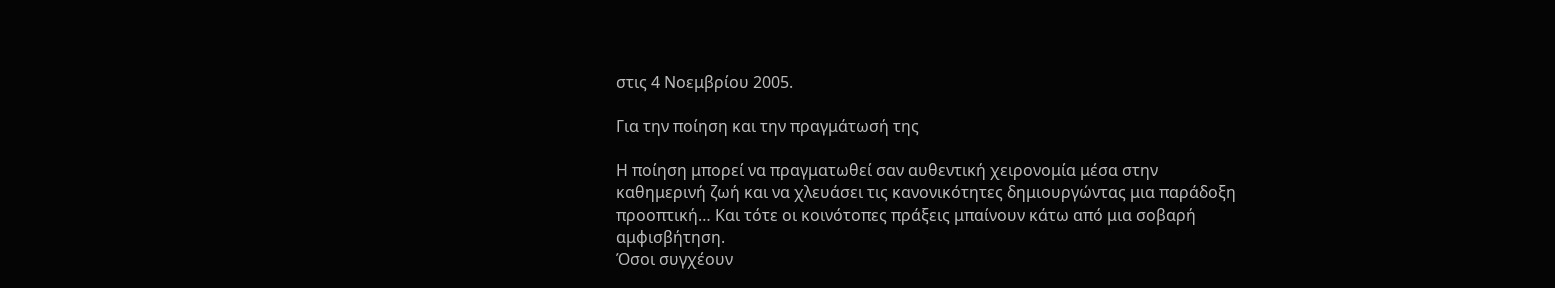στις 4 Νοεμβρίου 2005.

Για την ποίηση και την πραγμάτωσή της

Η ποίηση μπορεί να πραγματωθεί σαν αυθεντική χειρονομία μέσα στην καθημερινή ζωή και να χλευάσει τις κανονικότητες δημιουργώντας μια παράδοξη προοπτική… Και τότε οι κοινότοπες πράξεις μπαίνουν κάτω από μια σοβαρή αμφισβήτηση.
Όσοι συγχέουν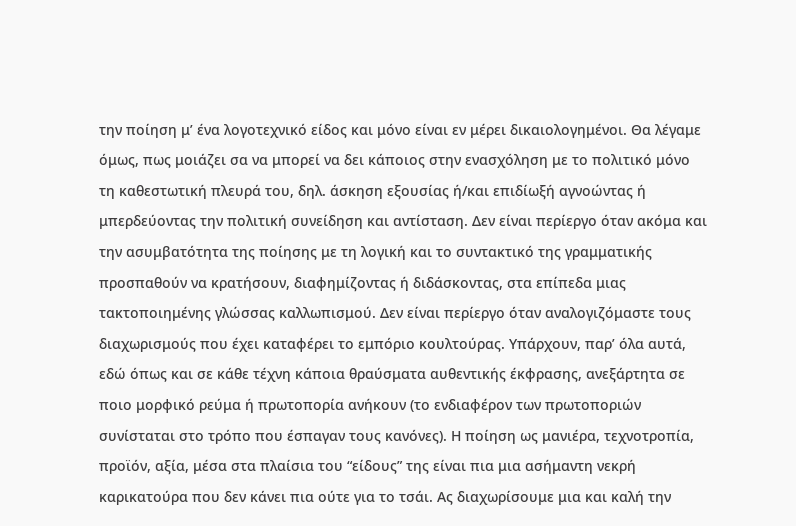την ποίηση μ’ ένα λογοτεχνικό είδος και μόνο είναι εν μέρει δικαιολογημένοι. Θα λέγαμε όμως, πως μοιάζει σα να μπορεί να δει κάποιος στην ενασχόληση με το πολιτικό μόνο τη καθεστωτική πλευρά του, δηλ. άσκηση εξουσίας ή/και επιδίωξή αγνοώντας ή μπερδεύοντας την πολιτική συνείδηση και αντίσταση. Δεν είναι περίεργο όταν ακόμα και την ασυμβατότητα της ποίησης με τη λογική και το συντακτικό της γραμματικής προσπαθούν να κρατήσουν, διαφημίζοντας ή διδάσκοντας, στα επίπεδα μιας τακτοποιημένης γλώσσας καλλωπισμού. Δεν είναι περίεργο όταν αναλογιζόμαστε τους διαχωρισμούς που έχει καταφέρει το εμπόριο κουλτούρας. Υπάρχουν, παρ’ όλα αυτά, εδώ όπως και σε κάθε τέχνη κάποια θραύσματα αυθεντικής έκφρασης, ανεξάρτητα σε ποιο μορφικό ρεύμα ή πρωτοπορία ανήκουν (το ενδιαφέρον των πρωτοποριών συνίσταται στο τρόπο που έσπαγαν τους κανόνες). Η ποίηση ως μανιέρα, τεχνοτροπία, προϊόν, αξία, μέσα στα πλαίσια του “είδους” της είναι πια μια ασήμαντη νεκρή καρικατούρα που δεν κάνει πια ούτε για το τσάι. Ας διαχωρίσουμε μια και καλή την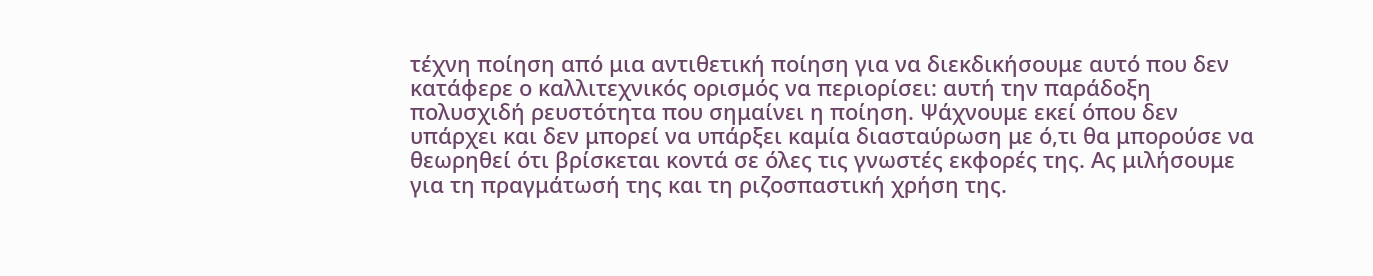τέχνη ποίηση από μια αντιθετική ποίηση για να διεκδικήσουμε αυτό που δεν κατάφερε ο καλλιτεχνικός ορισμός να περιορίσει: αυτή την παράδοξη πολυσχιδή ρευστότητα που σημαίνει η ποίηση. Ψάχνουμε εκεί όπου δεν υπάρχει και δεν μπορεί να υπάρξει καμία διασταύρωση με ό,τι θα μπορούσε να θεωρηθεί ότι βρίσκεται κοντά σε όλες τις γνωστές εκφορές της. Ας μιλήσουμε για τη πραγμάτωσή της και τη ριζοσπαστική χρήση της.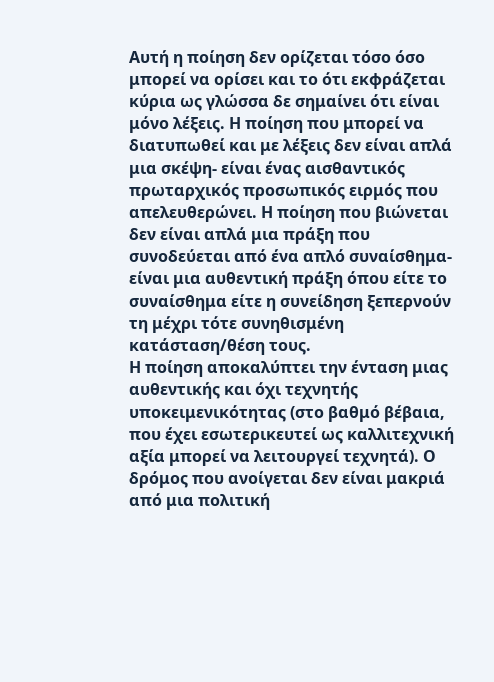Αυτή η ποίηση δεν ορίζεται τόσο όσο μπορεί να ορίσει και το ότι εκφράζεται κύρια ως γλώσσα δε σημαίνει ότι είναι μόνο λέξεις. Η ποίηση που μπορεί να διατυπωθεί και με λέξεις δεν είναι απλά μια σκέψη- είναι ένας αισθαντικός πρωταρχικός προσωπικός ειρμός που απελευθερώνει. Η ποίηση που βιώνεται δεν είναι απλά μια πράξη που συνοδεύεται από ένα απλό συναίσθημα- είναι μια αυθεντική πράξη όπου είτε το συναίσθημα είτε η συνείδηση ξεπερνούν τη μέχρι τότε συνηθισμένη κατάσταση/θέση τους.
Η ποίηση αποκαλύπτει την ένταση μιας αυθεντικής και όχι τεχνητής υποκειμενικότητας (στο βαθμό βέβαια, που έχει εσωτερικευτεί ως καλλιτεχνική αξία μπορεί να λειτουργεί τεχνητά). Ο δρόμος που ανοίγεται δεν είναι μακριά από μια πολιτική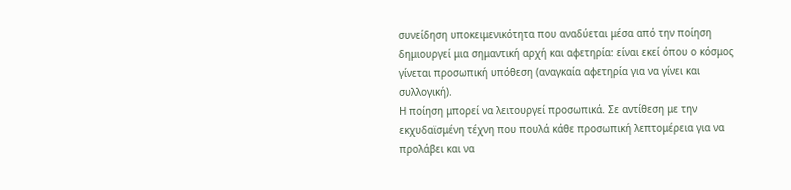συνείδηση υποκειμενικότητα που αναδύεται μέσα από την ποίηση δημιουργεί μια σημαντική αρχή και αφετηρία: είναι εκεί όπου ο κόσμος γίνεται προσωπική υπόθεση (αναγκαία αφετηρία για να γίνει και συλλογική).
Η ποίηση μπορεί να λειτουργεί προσωπικά. Σε αντίθεση με την εκχυδαϊσμένη τέχνη που πουλά κάθε προσωπική λεπτομέρεια για να προλάβει και να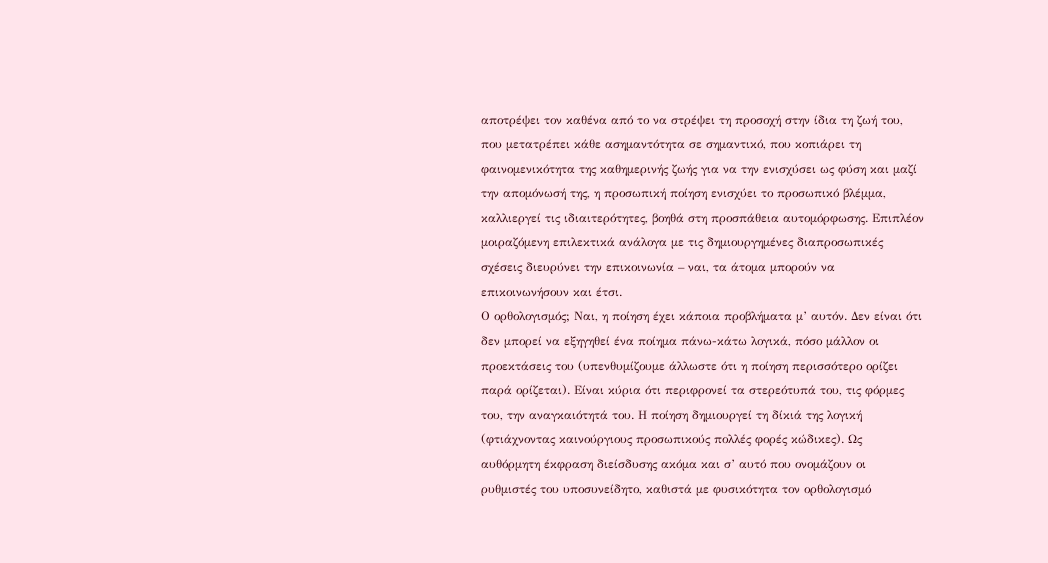αποτρέψει τον καθένα από το να στρέψει τη προσοχή στην ίδια τη ζωή του, που μετατρέπει κάθε ασημαντότητα σε σημαντικό, που κοπιάρει τη φαινομενικότητα της καθημερινής ζωής για να την ενισχύσει ως φύση και μαζί την απομόνωσή της, η προσωπική ποίηση ενισχύει το προσωπικό βλέμμα, καλλιεργεί τις ιδιαιτερότητες, βοηθά στη προσπάθεια αυτομόρφωσης. Επιπλέον μοιραζόμενη επιλεκτικά ανάλογα με τις δημιουργημένες διαπροσωπικές σχέσεις διευρύνει την επικοινωνία – ναι, τα άτομα μπορούν να επικοινωνήσουν και έτσι.
Ο ορθολογισμός; Ναι, η ποίηση έχει κάποια προβλήματα μ’ αυτόν. Δεν είναι ότι δεν μπορεί να εξηγηθεί ένα ποίημα πάνω-κάτω λογικά, πόσο μάλλον οι προεκτάσεις του (υπενθυμίζουμε άλλωστε ότι η ποίηση περισσότερο ορίζει παρά ορίζεται). Είναι κύρια ότι περιφρονεί τα στερεότυπά του, τις φόρμες του, την αναγκαιότητά του. Η ποίηση δημιουργεί τη δίκιά της λογική (φτιάχνοντας καινούργιους προσωπικούς πολλές φορές κώδικες). Ως αυθόρμητη έκφραση διείσδυσης ακόμα και σ’ αυτό που ονομάζουν οι ρυθμιστές του υποσυνείδητο, καθιστά με φυσικότητα τον ορθολογισμό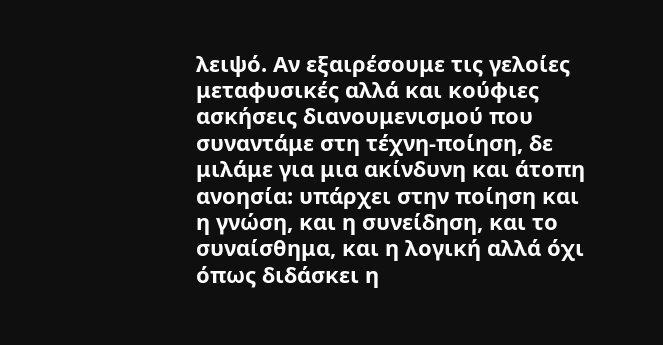λειψό. Αν εξαιρέσουμε τις γελοίες μεταφυσικές αλλά και κούφιες ασκήσεις διανουμενισμού που συναντάμε στη τέχνη-ποίηση, δε μιλάμε για μια ακίνδυνη και άτοπη ανοησία: υπάρχει στην ποίηση και η γνώση, και η συνείδηση, και το συναίσθημα, και η λογική αλλά όχι όπως διδάσκει η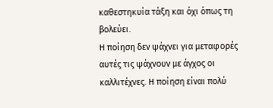καθεστηκυία τάξη και όχι όπως τη βολεύει.
Η ποίηση δεν ψάχνει για μεταφορές αυτές τις ψάχνουν με άγχος οι καλλιτέχνες. Η ποίηση είναι πολύ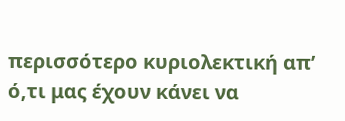περισσότερο κυριολεκτική απ’ ό,τι μας έχουν κάνει να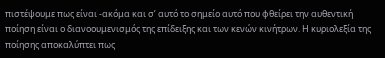πιστέψουμε πως είναι -ακόμα και σ’ αυτό το σημείο αυτό που φθείρει την αυθεντική ποίηση είναι ο διανοουμενισμός της επίδειξης και των κενών κινήτρων. Η κυριολεξία της ποίησης αποκαλύπτει πως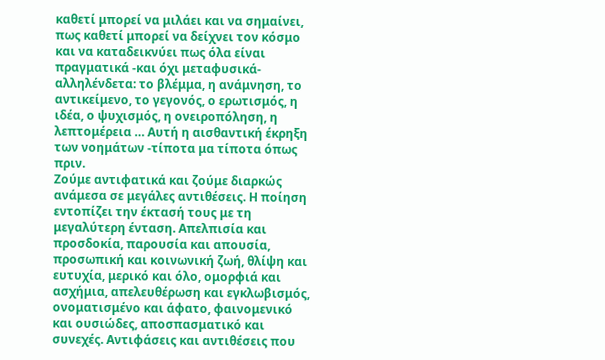καθετί μπορεί να μιλάει και να σημαίνει, πως καθετί μπορεί να δείχνει τον κόσμο και να καταδεικνύει πως όλα είναι πραγματικά -και όχι μεταφυσικά- αλληλένδετα: το βλέμμα, η ανάμνηση, το αντικείμενο, το γεγονός, ο ερωτισμός, η ιδέα, ο ψυχισμός, η ονειροπόληση, η λεπτομέρεια … Αυτή η αισθαντική έκρηξη των νοημάτων -τίποτα μα τίποτα όπως πριν.
Ζούμε αντιφατικά και ζούμε διαρκώς ανάμεσα σε μεγάλες αντιθέσεις. Η ποίηση εντοπίζει την έκτασή τους με τη μεγαλύτερη ένταση. Απελπισία και προσδοκία, παρουσία και απουσία, προσωπική και κοινωνική ζωή, θλίψη και ευτυχία, μερικό και όλο, ομορφιά και ασχήμια, απελευθέρωση και εγκλωβισμός, ονοματισμένο και άφατο, φαινομενικό και ουσιώδες, αποσπασματικό και συνεχές. Αντιφάσεις και αντιθέσεις που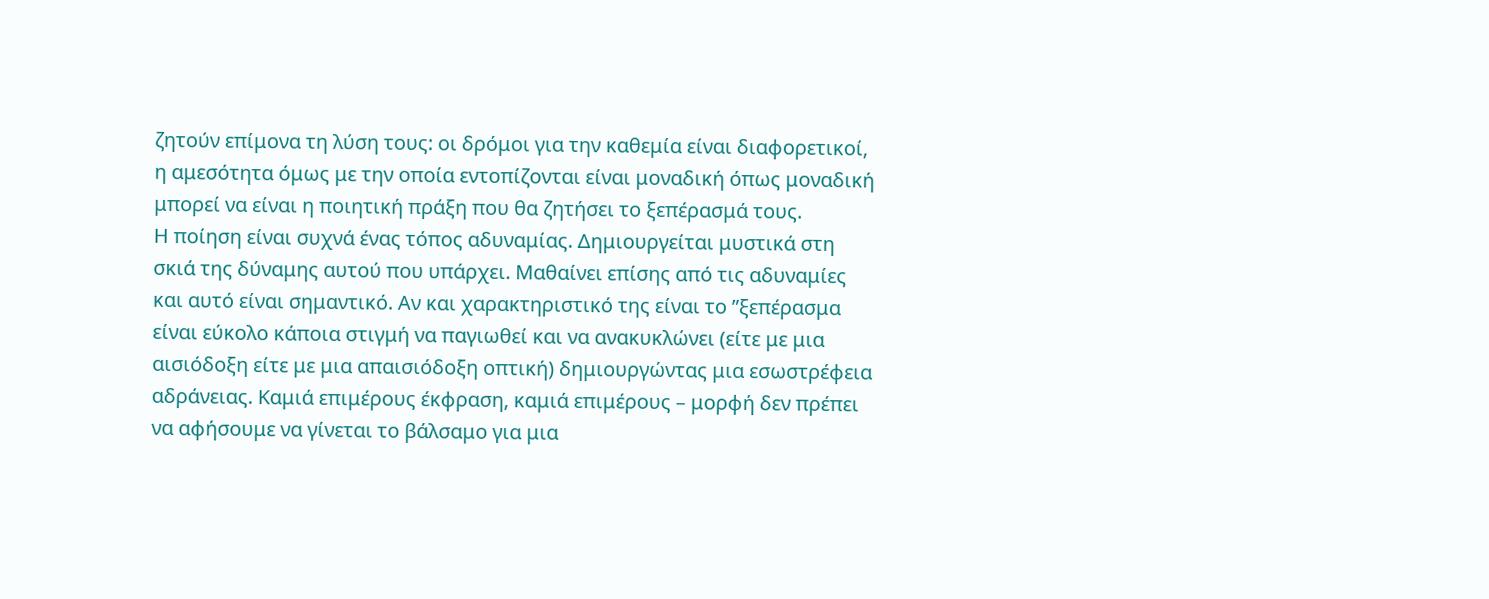ζητούν επίμονα τη λύση τους: οι δρόμοι για την καθεμία είναι διαφορετικοί, η αμεσότητα όμως με την οποία εντοπίζονται είναι μοναδική όπως μοναδική μπορεί να είναι η ποιητική πράξη που θα ζητήσει το ξεπέρασμά τους.
Η ποίηση είναι συχνά ένας τόπος αδυναμίας. Δημιουργείται μυστικά στη σκιά της δύναμης αυτού που υπάρχει. Μαθαίνει επίσης από τις αδυναμίες και αυτό είναι σημαντικό. Αν και χαρακτηριστικό της είναι το ”ξεπέρασμα είναι εύκολο κάποια στιγμή να παγιωθεί και να ανακυκλώνει (είτε με μια αισιόδοξη είτε με μια απαισιόδοξη οπτική) δημιουργώντας μια εσωστρέφεια αδράνειας. Καμιά επιμέρους έκφραση, καμιά επιμέρους – μορφή δεν πρέπει να αφήσουμε να γίνεται το βάλσαμο για μια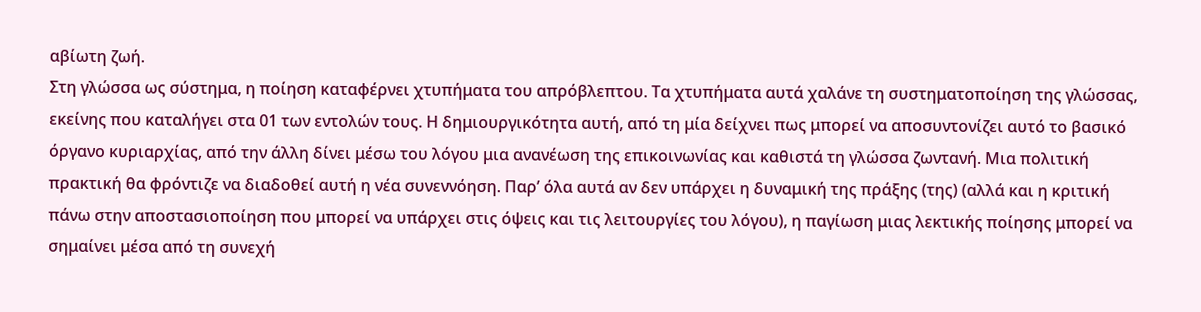αβίωτη ζωή.
Στη γλώσσα ως σύστημα, η ποίηση καταφέρνει χτυπήματα του απρόβλεπτου. Τα χτυπήματα αυτά χαλάνε τη συστηματοποίηση της γλώσσας, εκείνης που καταλήγει στα 01 των εντολών τους. Η δημιουργικότητα αυτή, από τη μία δείχνει πως μπορεί να αποσυντονίζει αυτό το βασικό όργανο κυριαρχίας, από την άλλη δίνει μέσω του λόγου μια ανανέωση της επικοινωνίας και καθιστά τη γλώσσα ζωντανή. Μια πολιτική πρακτική θα φρόντιζε να διαδοθεί αυτή η νέα συνεννόηση. Παρ’ όλα αυτά αν δεν υπάρχει η δυναμική της πράξης (της) (αλλά και η κριτική πάνω στην αποστασιοποίηση που μπορεί να υπάρχει στις όψεις και τις λειτουργίες του λόγου), η παγίωση μιας λεκτικής ποίησης μπορεί να σημαίνει μέσα από τη συνεχή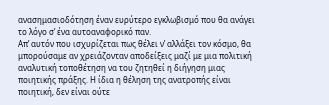ανασημασιοδότηση έναν ευρύτερο εγκλωβισμό που θα ανάγει το λόγο σ’ ένα αυτοαναφορικό παν.
Απ’ αυτόν που ισχυρίζεται πως θέλει ν’ αλλάξει τον κόσμο, θα μπορούσαμε αν χρειάζονταν αποδείξεις μαζί με μια πολιτική αναλυτική τοποθέτηση να του ζητηθεί η διήγηση μιας ποιητικής πράξης. Η ίδια η θέληση της ανατροπής είναι ποιητική, δεν είναι ούτε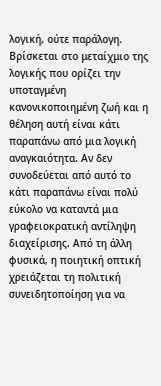λογική, ούτε παράλογη. Βρίσκεται στο μεταίχμιο της λογικής που ορίζει την υποταγμένη κανονικοποιημένη ζωή και η θέληση αυτή είναι κάτι παραπάνω από μια λογική αναγκαιότητα. Αν δεν συνοδεύεται από αυτό το κάτι παραπάνω είναι πολύ εύκολο να καταντά μια γραφειοκρατική αντίληψη διαχείρισης. Από τη άλλη φυσικά, η ποιητική οπτική χρειάζεται τη πολιτική συνειδητοποίηση για να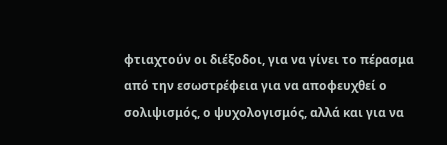φτιαχτούν οι διέξοδοι, για να γίνει το πέρασμα από την εσωστρέφεια για να αποφευχθεί ο σολιψισμός, ο ψυχολογισμός, αλλά και για να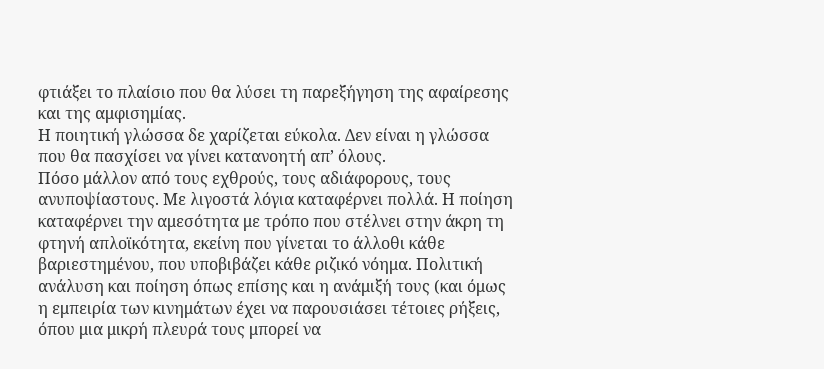φτιάξει το πλαίσιο που θα λύσει τη παρεξήγηση της αφαίρεσης και της αμφισημίας.
Η ποιητική γλώσσα δε χαρίζεται εύκολα. Δεν είναι η γλώσσα που θα πασχίσει να γίνει κατανοητή απ’ όλους.
Πόσο μάλλον από τους εχθρούς, τους αδιάφορους, τους ανυποψίαστους. Με λιγοστά λόγια καταφέρνει πολλά. Η ποίηση καταφέρνει την αμεσότητα με τρόπο που στέλνει στην άκρη τη φτηνή απλοϊκότητα, εκείνη που γίνεται το άλλοθι κάθε βαριεστημένου, που υποβιβάζει κάθε ριζικό νόημα. Πολιτική ανάλυση και ποίηση όπως επίσης και η ανάμιξή τους (και όμως η εμπειρία των κινημάτων έχει να παρουσιάσει τέτοιες ρήξεις, όπου μια μικρή πλευρά τους μπορεί να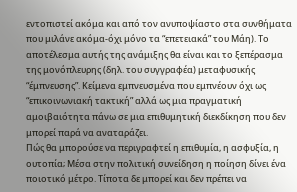εντοπιστεί ακόμα και από τον ανυποψίαστο στα συνθήματα που μιλάνε ακόμα-όχι μόνο τα “επετειακά” του Μάη). Το αποτέλεσμα αυτής της ανάμιξης θα είναι και το ξεπέρασμα της μονόπλευρης (δηλ. του συγγραφέα) μεταφυσικής “έμπνευσης”. Κείμενα εμπνευσμένα που εμπνέουν όχι ως “επικοινωνιακή τακτική” αλλά ως μια πραγματική αμοιβαιότητα πάνω σε μια επιθυμητική διεκδίκηση που δεν μπορεί παρά να αναταράζει.
Πώς θα μπορούσε να περιγραφτεί η επιθυμία, η ασφυξία, η ουτοπία; Μέσα στην πολιτική συνείδηση η ποίηση δίνει ένα ποιοτικό μέτρο. Τίποτα δε μπορεί και δεν πρέπει να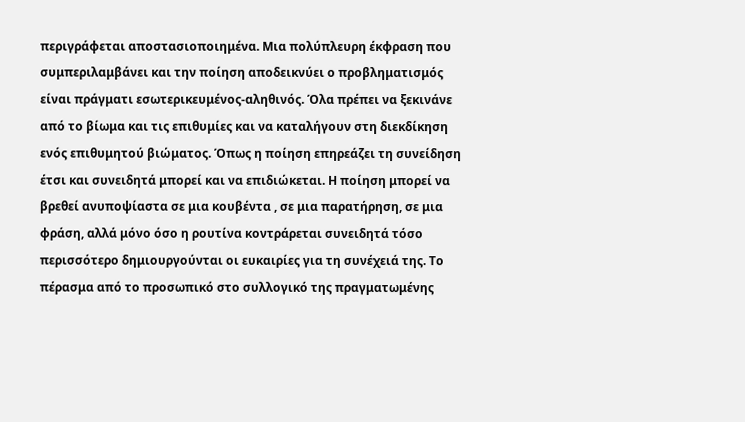περιγράφεται αποστασιοποιημένα. Μια πολύπλευρη έκφραση που συμπεριλαμβάνει και την ποίηση αποδεικνύει ο προβληματισμός είναι πράγματι εσωτερικευμένος-αληθινός. Όλα πρέπει να ξεκινάνε από το βίωμα και τις επιθυμίες και να καταλήγουν στη διεκδίκηση ενός επιθυμητού βιώματος. Όπως η ποίηση επηρεάζει τη συνείδηση έτσι και συνειδητά μπορεί και να επιδιώκεται. Η ποίηση μπορεί να βρεθεί ανυποψίαστα σε μια κουβέντα , σε μια παρατήρηση, σε μια φράση, αλλά μόνο όσο η ρουτίνα κοντράρεται συνειδητά τόσο περισσότερο δημιουργούνται οι ευκαιρίες για τη συνέχειά της. Το πέρασμα από το προσωπικό στο συλλογικό της πραγματωμένης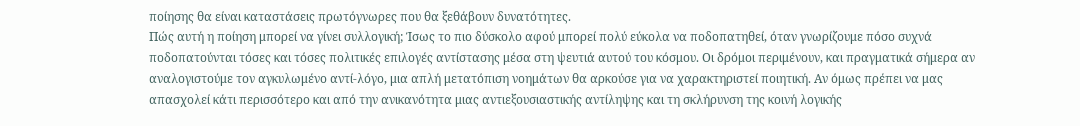ποίησης θα είναι καταστάσεις πρωτόγνωρες που θα ξεθάβουν δυνατότητες.
Πώς αυτή η ποίηση μπορεί να γίνει συλλογική; Ίσως το πιο δύσκολο αφού μπορεί πολύ εύκολα να ποδοπατηθεί, όταν γνωρίζουμε πόσο συχνά ποδοπατούνται τόσες και τόσες πολιτικές επιλογές αντίστασης μέσα στη ψευτιά αυτού του κόσμου. Οι δρόμοι περιμένουν, και πραγματικά σήμερα αν αναλογιστούμε τον αγκυλωμένο αντί-λόγο, μια απλή μετατόπιση νοημάτων θα αρκούσε για να χαρακτηριστεί ποιητική. Αν όμως πρέπει να μας απασχολεί κάτι περισσότερο και από την ανικανότητα μιας αντιεξουσιαστικής αντίληψης και τη σκλήρυνση της κοινή λογικής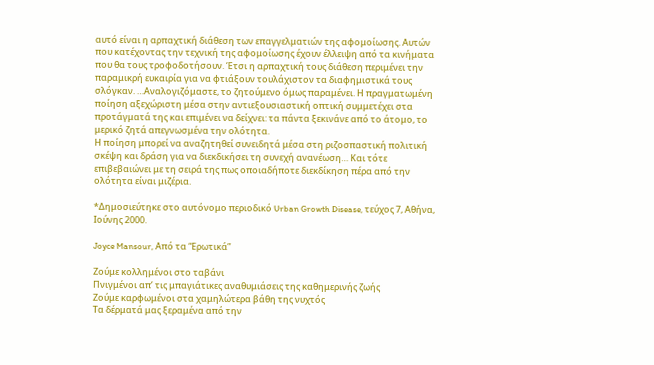αυτό είναι η αρπαχτική διάθεση των επαγγελματιών της αφομοίωσης. Αυτών που κατέχοντας την τεχνική της αφομοίωσης έχουν έλλειψη από τα κινήματα που θα τους τροφοδοτήσουν. Έτσι η αρπαχτική τους διάθεση περιμένει την παραμικρή ευκαιρία για να φτιάξουν τουλάχιστον τα διαφημιστικά τους σλόγκαν. …Αναλογιζόμαστε, το ζητούμενο όμως παραμένει. Η πραγματωμένη ποίηση αξεχώριστη μέσα στην αντιεξουσιαστική οπτική συμμετέχει στα προτάγματά της και επιμένει να δείχνει: τα πάντα ξεκινάνε από το άτομο, το μερικό ζητά απεγνωσμένα την ολότητα.
Η ποίηση μπορεί να αναζητηθεί συνειδητά μέσα στη ριζοσπαστική πολιτική σκέψη και δράση για να διεκδικήσει τη συνεχή ανανέωση… Και τότε επιβεβαιώνει με τη σειρά της πως οποιαδήποτε διεκδίκηση πέρα από την ολότητα είναι μιζέρια.

*Δημοσιεύτηκε στο αυτόνομο περιοδικό Urban Growth Disease, τεύχος 7, Αθήνα, Ιούνης 2000.

Joyce Mansour, Από τα “Ερωτικά”

Ζούμε κολλημένοι στο ταβάνι
Πνιγμένοι απ’ τις μπαγιάτικες αναθυμιάσεις της καθημερινής ζωής
Ζούμε καρφωμένοι στα χαμηλώτερα βάθη της νυχτός
Τα δέρματά μας ξεραμένα από την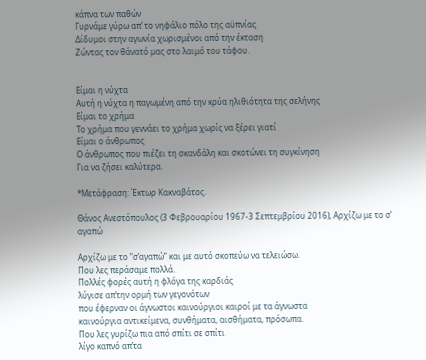κάπνα των παθών
Γυρνάμε γύρω απ’ το νηφάλιο πόλο της αϋπνίας
Δίδυμοι στην αγωνία χωρισμένοι από την έκταση
Ζώντας τον θάνατό μας στο λαιμό του τάφου.


Είμαι η νύχτα
Αυτή η νύχτα η παγωμένη από την κρύα ηλιθιότητα της σελήνης
Είμαι το χρήμα
Το χρήμα που γεννάει το χρήμα χωρίς να ξέρει γιατί
Είμαι ο άνθρωπος
Ο άνθρωπος που πιέζει τη σκανδάλη και σκοτώνει τη συγκίνηση
Για να ζήσει καλύτερα.

*Μετάφραση: Έκτωρ Κακναβάτος.

Θάνος Ανεστόπουλος (3 Φεβρουαρίου 1967-3 Σεπτεμβρίου 2016), Αρχίζω με το σ’ αγαπώ

Αρχίζω με το ”σ’αγαπώ” και με αυτό σκοπεύω να τελειώσω.
Που λες περάσαμε πολλά.
Πολλές φορές αυτή η φλόγα της καρδιάς
λύγισε απ’την ορμή των γεγονότων
που έφερναν οι άγνωστοι καινούργιοι καιροί με τα άγνωστα
καινούργια αντικείμενα, συνθήματα, αισθήματα, πρόσωπα.
Που λες γυρίζω πια από σπίτι σε σπίτι
λίγο καπνό απ’τα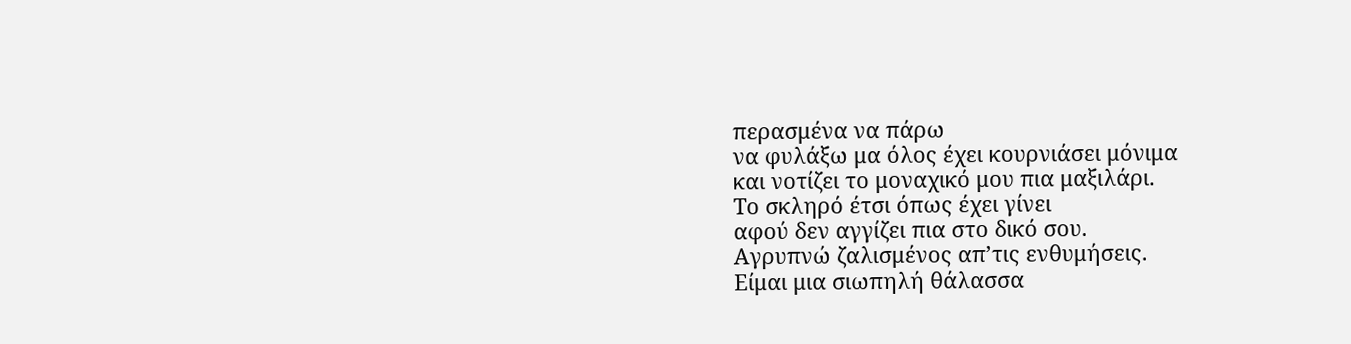περασμένα να πάρω
να φυλάξω μα όλος έχει κουρνιάσει μόνιμα
και νοτίζει το μοναχικό μου πια μαξιλάρι.
Το σκληρό έτσι όπως έχει γίνει
αφού δεν αγγίζει πια στο δικό σου.
Αγρυπνώ ζαλισμένος απ’τις ενθυμήσεις.
Είμαι μια σιωπηλή θάλασσα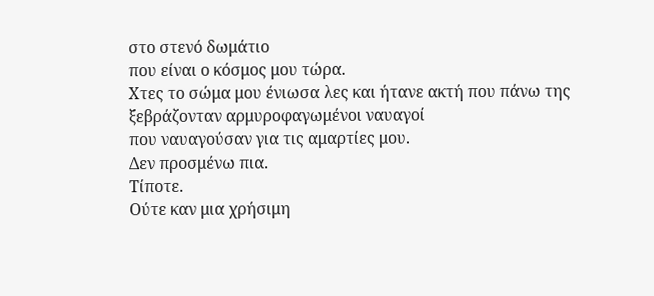στο στενό δωμάτιο
που είναι ο κόσμος μου τώρα.
Χτες το σώμα μου ένιωσα λες και ήτανε ακτή που πάνω της
ξεβράζονταν αρμυροφαγωμένοι ναυαγοί
που ναυαγούσαν για τις αμαρτίες μου.
Δεν προσμένω πια.
Τίποτε.
Ούτε καν μια χρήσιμη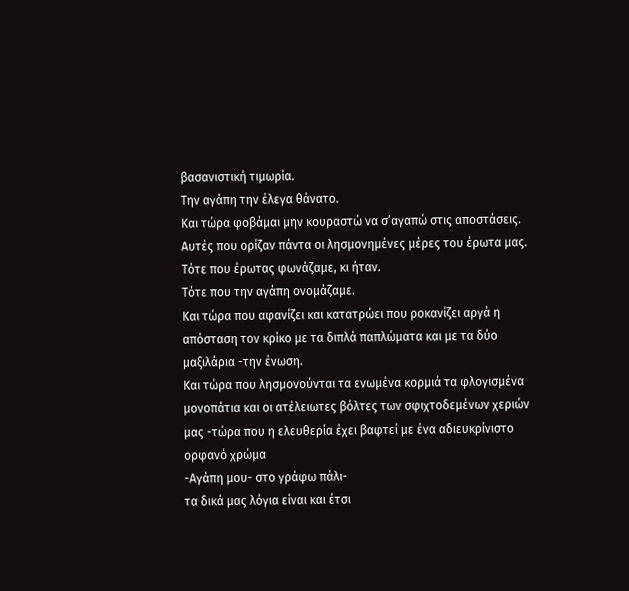βασανιστική τιμωρία.
Την αγάπη την έλεγα θάνατο.
Και τώρα φοβάμαι μην κουραστώ να σ’αγαπώ στις αποστάσεις.
Αυτές που ορίζαν πάντα οι λησμονημένες μέρες του έρωτα μας.
Τότε που έρωτας φωνάζαμε, κι ήταν.
Τότε που την αγάπη ονομάζαμε.
Και τώρα που αφανίζει και κατατρώει που ροκανίζει αργά η
απόσταση τον κρίκο με τα διπλά παπλώματα και με τα δύο
μαξιλάρια -την ένωση.
Και τώρα που λησμονούνται τα ενωμένα κορμιά τα φλογισμένα
μονοπάτια και οι ατέλειωτες βόλτες των σφιχτοδεμένων χεριών
μας -τώρα που η ελευθερία έχει βαφτεί με ένα αδιευκρίνιστο
ορφανό χρώμα
-Αγάπη μου- στο γράφω πάλι-
τα δικά μας λόγια είναι και έτσι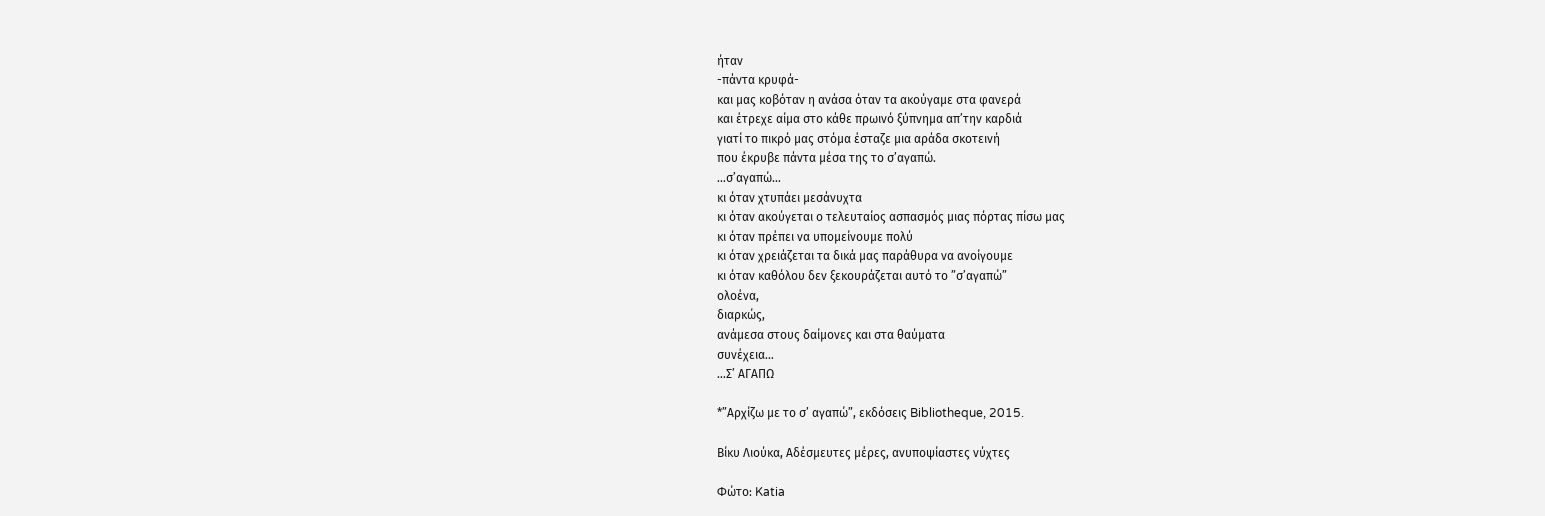ήταν
-πάντα κρυφά-
και μας κοβόταν η ανάσα όταν τα ακούγαμε στα φανερά
και έτρεχε αίμα στο κάθε πρωινό ξύπνημα απ’την καρδιά
γιατί το πικρό μας στόμα έσταζε μια αράδα σκοτεινή
που έκρυβε πάντα μέσα της το σ’αγαπώ.
…σ’αγαπώ…
κι όταν χτυπάει μεσάνυχτα
κι όταν ακούγεται ο τελευταίος ασπασμός μιας πόρτας πίσω μας
κι όταν πρέπει να υπομείνουμε πολύ
κι όταν χρειάζεται τα δικά μας παράθυρα να ανοίγουμε
κι όταν καθόλου δεν ξεκουράζεται αυτό το ”σ’αγαπώ”
ολοένα,
διαρκώς,
ανάμεσα στους δαίμονες και στα θαύματα
συνέχεια…
…Σ’ ΑΓΑΠΩ

*”Αρχίζω με το σ’ αγαπώ”, εκδόσεις Bibliotheque, 2015.

Βίκυ Λιούκα, Αδέσμευτες μέρες, ανυποψίαστες νύχτες

Φώτο: Katia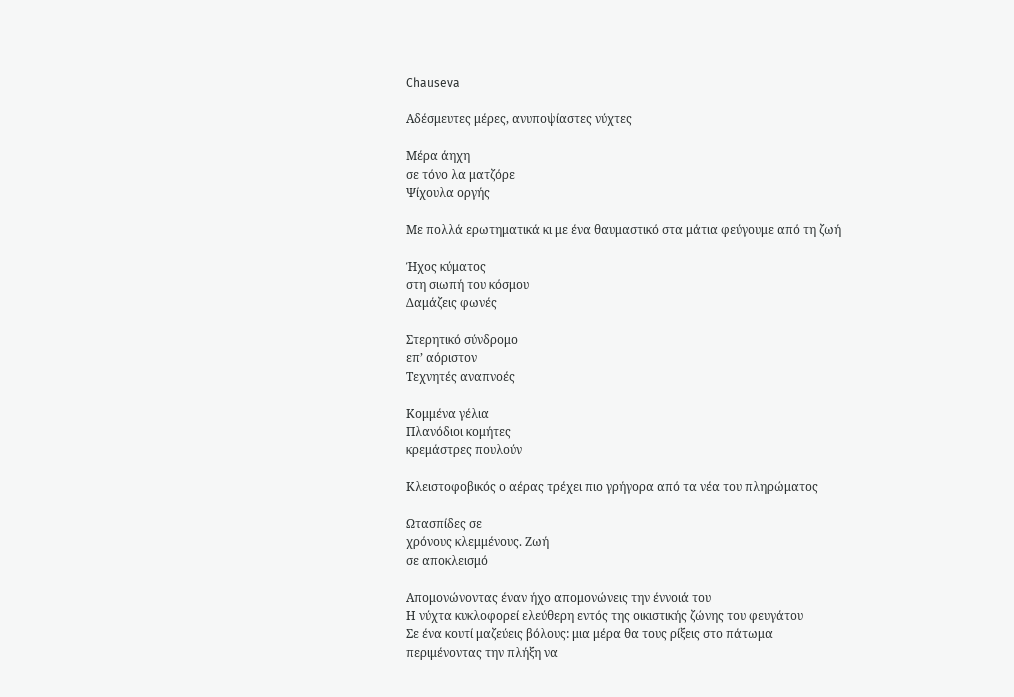Chauseva

Αδέσμευτες μέρες, ανυποψίαστες νύχτες

Μέρα άηχη
σε τόνο λα ματζόρε
Ψίχουλα οργής

Με πολλά ερωτηματικά κι με ένα θαυμαστικό στα μάτια φεύγουμε από τη ζωή

Ήχος κύματος
στη σιωπή του κόσμου
Δαμάζεις φωνές

Στερητικό σύνδρομο
επ’ αόριστον
Τεχνητές αναπνοές

Κομμένα γέλια
Πλανόδιοι κομήτες
κρεμάστρες πουλούν

Κλειστοφοβικός ο αέρας τρέχει πιο γρήγορα από τα νέα του πληρώματος

Ωτασπίδες σε
χρόνους κλεμμένους. Ζωή
σε αποκλεισμό

Απομονώνοντας έναν ήχο απομονώνεις την έννοιά του
Η νύχτα κυκλοφορεί ελεύθερη εντός της οικιστικής ζώνης του φευγάτου
Σε ένα κουτί μαζεύεις βόλους: μια μέρα θα τους ρίξεις στο πάτωμα
περιμένοντας την πλήξη να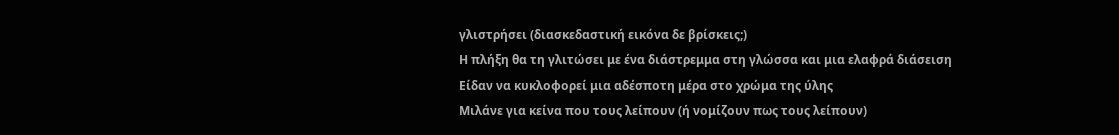γλιστρήσει (διασκεδαστική εικόνα δε βρίσκεις;)
Η πλήξη θα τη γλιτώσει με ένα διάστρεμμα στη γλώσσα και μια ελαφρά διάσειση
Είδαν να κυκλοφορεί μια αδέσποτη μέρα στο χρώμα της ύλης
Μιλάνε για κείνα που τους λείπουν (ή νομίζουν πως τους λείπουν)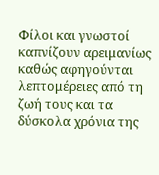Φίλοι και γνωστοί καπνίζουν αρειμανίως καθώς αφηγούνται λεπτομέρειες από τη ζωή τους και τα δύσκολα χρόνια της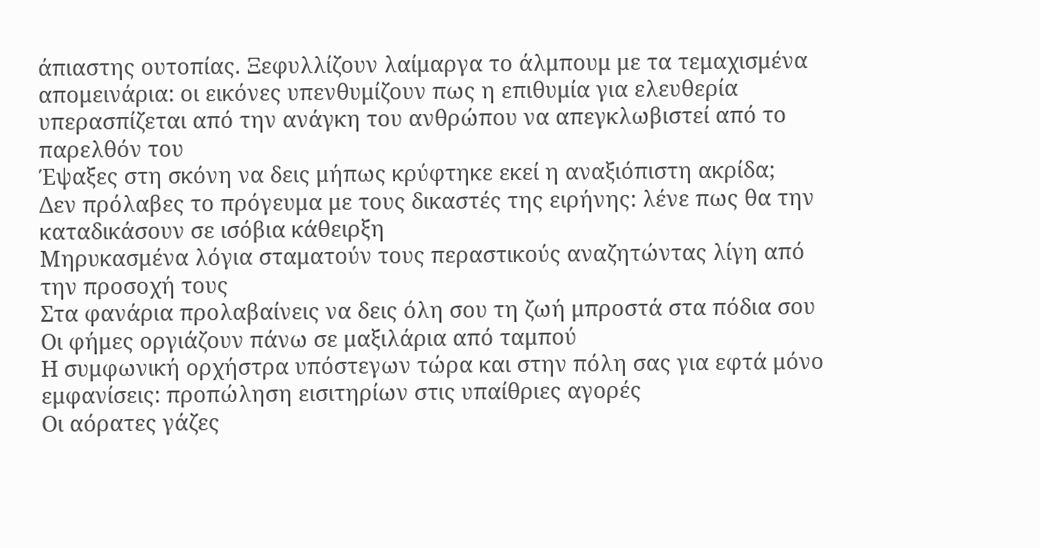άπιαστης ουτοπίας. Ξεφυλλίζουν λαίμαργα το άλμπουμ με τα τεμαχισμένα απομεινάρια: οι εικόνες υπενθυμίζουν πως η επιθυμία για ελευθερία υπερασπίζεται από την ανάγκη του ανθρώπου να απεγκλωβιστεί από το παρελθόν του
Έψαξες στη σκόνη να δεις μήπως κρύφτηκε εκεί η αναξιόπιστη ακρίδα;
Δεν πρόλαβες το πρόγευμα με τους δικαστές της ειρήνης: λένε πως θα την καταδικάσουν σε ισόβια κάθειρξη
Μηρυκασμένα λόγια σταματούν τους περαστικούς αναζητώντας λίγη από την προσοχή τους
Στα φανάρια προλαβαίνεις να δεις όλη σου τη ζωή μπροστά στα πόδια σου
Οι φήμες οργιάζουν πάνω σε μαξιλάρια από ταμπού
Η συμφωνική ορχήστρα υπόστεγων τώρα και στην πόλη σας για εφτά μόνο εμφανίσεις: προπώληση εισιτηρίων στις υπαίθριες αγορές
Οι αόρατες γάζες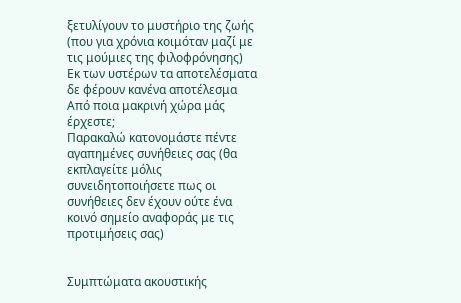ξετυλίγουν το μυστήριο της ζωής (που για χρόνια κοιμόταν μαζί με τις μούμιες της φιλοφρόνησης)
Εκ των υστέρων τα αποτελέσματα δε φέρουν κανένα αποτέλεσμα
Από ποια μακρινή χώρα μάς έρχεστε;
Παρακαλώ κατονομάστε πέντε αγαπημένες συνήθειες σας (θα εκπλαγείτε μόλις συνειδητοποιήσετε πως οι συνήθειες δεν έχουν ούτε ένα κοινό σημείο αναφοράς με τις προτιμήσεις σας)


Συμπτώματα ακουστικής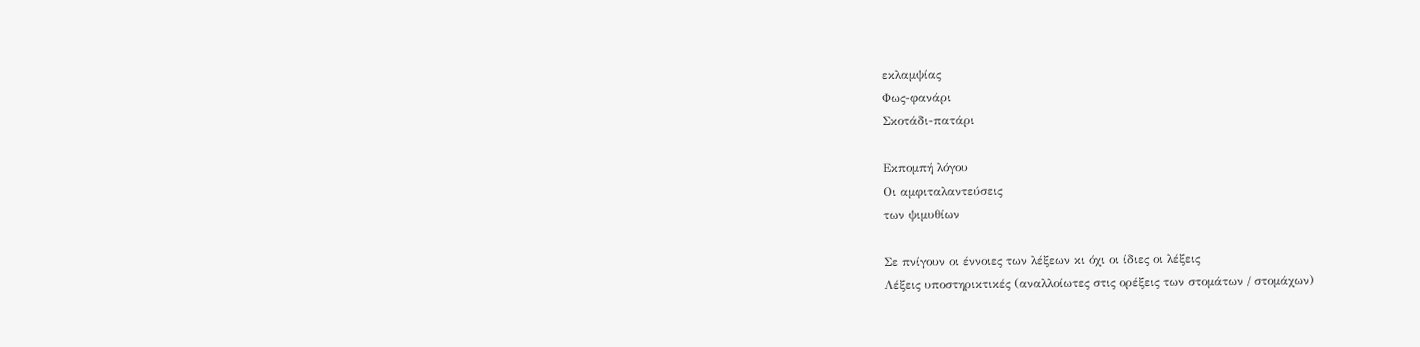εκλαμψίας
Φως-φανάρι
Σκοτάδι-πατάρι

Εκπομπή λόγου
Οι αμφιταλαντεύσεις
των ψιμυθίων

Σε πνίγουν οι έννοιες των λέξεων κι όχι οι ίδιες οι λέξεις
Λέξεις υποστηρικτικές (αναλλοίωτες στις ορέξεις των στομάτων / στομάχων)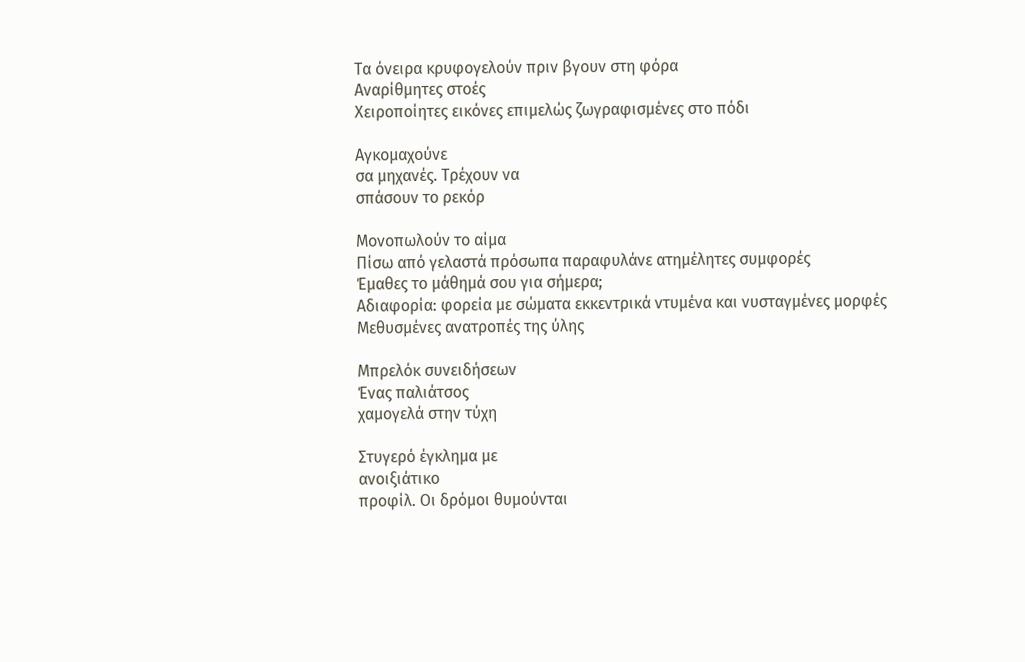Τα όνειρα κρυφογελούν πριν βγουν στη φόρα
Αναρίθμητες στοές
Χειροποίητες εικόνες επιμελώς ζωγραφισμένες στο πόδι

Αγκομαχούνε
σα μηχανές. Τρέχουν να
σπάσουν το ρεκόρ

Μονοπωλούν το αίμα
Πίσω από γελαστά πρόσωπα παραφυλάνε ατημέλητες συμφορές
Έμαθες το μάθημά σου για σήμερα;
Αδιαφορία: φορεία με σώματα εκκεντρικά ντυμένα και νυσταγμένες μορφές
Μεθυσμένες ανατροπές της ύλης

Μπρελόκ συνειδήσεων
Ένας παλιάτσος
χαμογελά στην τύχη

Στυγερό έγκλημα με
ανοιξιάτικο
προφίλ. Οι δρόμοι θυμούνται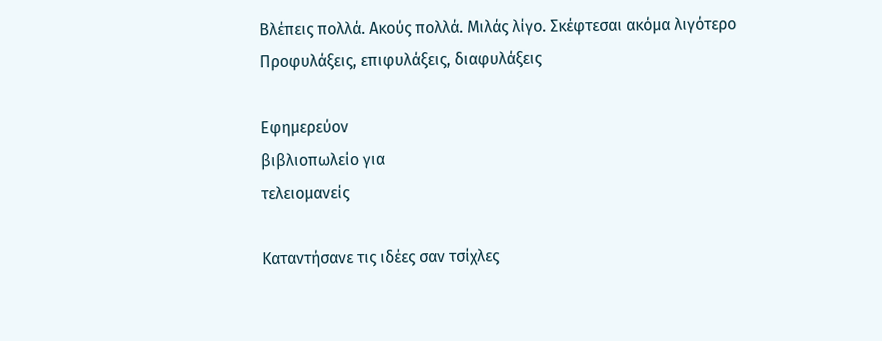Βλέπεις πολλά. Ακούς πολλά. Μιλάς λίγο. Σκέφτεσαι ακόμα λιγότερο
Προφυλάξεις, επιφυλάξεις, διαφυλάξεις

Εφημερεύον
βιβλιοπωλείο για
τελειομανείς

Καταντήσανε τις ιδέες σαν τσίχλες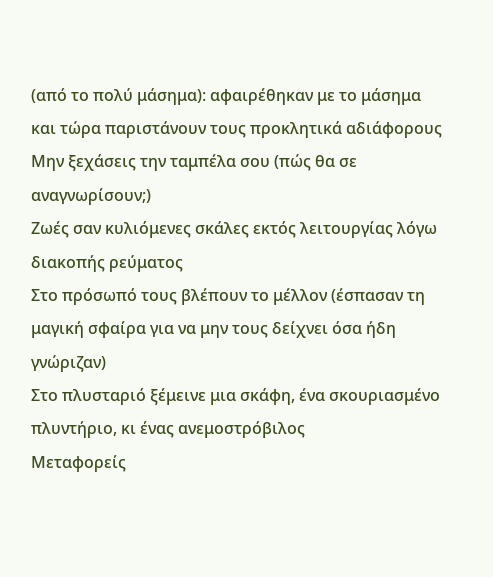(από το πολύ μάσημα): αφαιρέθηκαν με το μάσημα και τώρα παριστάνουν τους προκλητικά αδιάφορους
Μην ξεχάσεις την ταμπέλα σου (πώς θα σε αναγνωρίσουν;)
Ζωές σαν κυλιόμενες σκάλες εκτός λειτουργίας λόγω διακοπής ρεύματος
Στο πρόσωπό τους βλέπουν το μέλλον (έσπασαν τη μαγική σφαίρα για να μην τους δείχνει όσα ήδη γνώριζαν)
Στο πλυσταριό ξέμεινε μια σκάφη, ένα σκουριασμένο πλυντήριο, κι ένας ανεμοστρόβιλος
Μεταφορείς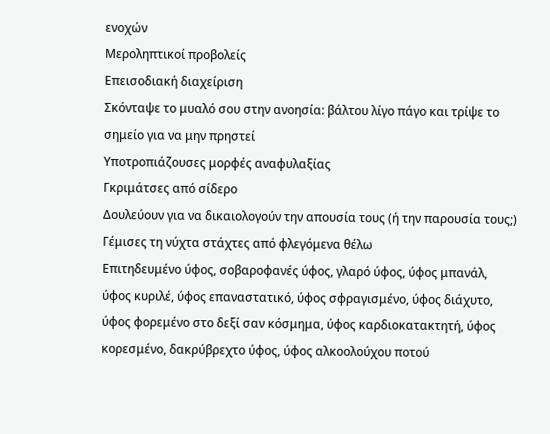ενοχών
Μεροληπτικοί προβολείς
Επεισοδιακή διαχείριση
Σκόνταψε το μυαλό σου στην ανοησία: βάλτου λίγο πάγο και τρίψε το σημείο για να μην πρηστεί
Υποτροπιάζουσες μορφές αναφυλαξίας
Γκριμάτσες από σίδερο
Δουλεύουν για να δικαιολογούν την απουσία τους (ή την παρουσία τους;)
Γέμισες τη νύχτα στάχτες από φλεγόμενα θέλω
Επιτηδευμένο ύφος, σοβαροφανές ύφος, γλαρό ύφος, ύφος μπανάλ, ύφος κυριλέ, ύφος επαναστατικό, ύφος σφραγισμένο, ύφος διάχυτο, ύφος φορεμένο στο δεξί σαν κόσμημα, ύφος καρδιοκατακτητή, ύφος κορεσμένο, δακρύβρεχτο ύφος, ύφος αλκοολούχου ποτού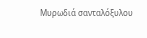Μυρωδιά σανταλόξυλου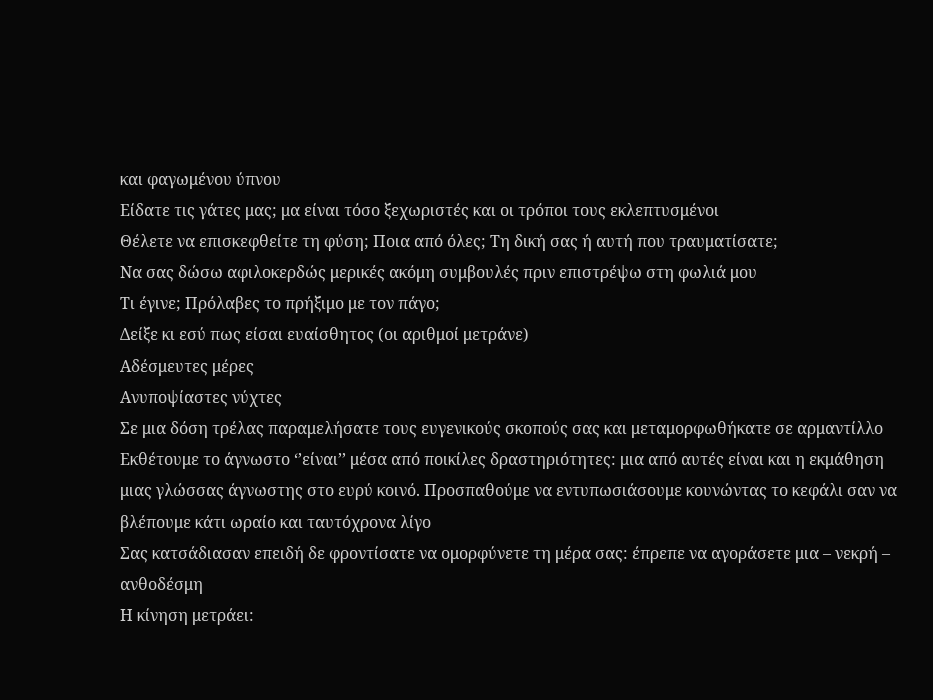και φαγωμένου ύπνου
Είδατε τις γάτες μας; μα είναι τόσο ξεχωριστές και οι τρόποι τους εκλεπτυσμένοι
Θέλετε να επισκεφθείτε τη φύση; Ποια από όλες; Τη δική σας ή αυτή που τραυματίσατε;
Να σας δώσω αφιλοκερδώς μερικές ακόμη συμβουλές πριν επιστρέψω στη φωλιά μου
Τι έγινε; Πρόλαβες το πρήξιμο με τον πάγο;
Δείξε κι εσύ πως είσαι ευαίσθητος (οι αριθμοί μετράνε)
Αδέσμευτες μέρες
Ανυποψίαστες νύχτες
Σε μια δόση τρέλας παραμελήσατε τους ευγενικούς σκοπούς σας και μεταμορφωθήκατε σε αρμαντίλλο
Εκθέτουμε το άγνωστο ‘’είναι’’ μέσα από ποικίλες δραστηριότητες: μια από αυτές είναι και η εκμάθηση μιας γλώσσας άγνωστης στο ευρύ κοινό. Προσπαθούμε να εντυπωσιάσουμε κουνώντας το κεφάλι σαν να βλέπουμε κάτι ωραίο και ταυτόχρονα λίγο
Σας κατσάδιασαν επειδή δε φροντίσατε να ομορφύνετε τη μέρα σας: έπρεπε να αγοράσετε μια – νεκρή – ανθοδέσμη
Η κίνηση μετράει: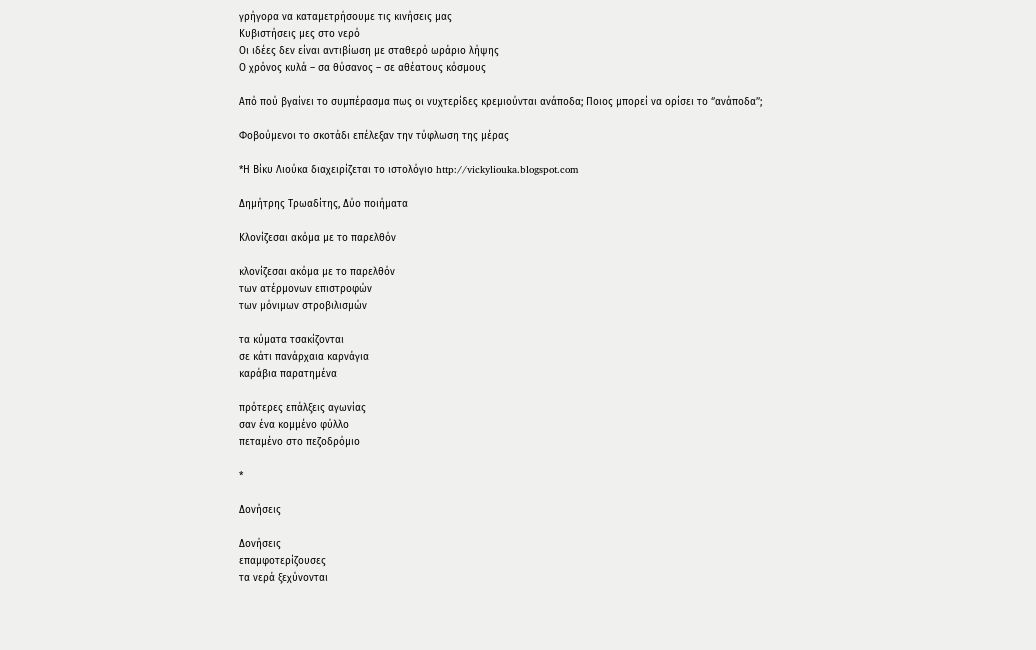γρήγορα να καταμετρήσουμε τις κινήσεις μας
Κυβιστήσεις μες στο νερό
Οι ιδέες δεν είναι αντιβίωση με σταθερό ωράριο λήψης
Ο χρόνος κυλά – σα θύσανος – σε αθέατους κόσμους

Από πού βγαίνει το συμπέρασμα πως οι νυχτερίδες κρεμιούνται ανάποδα; Ποιος μπορεί να ορίσει το ‘’ανάποδα’’;

Φοβούμενοι το σκοτάδι επέλεξαν την τύφλωση της μέρας

*Η Βίκυ Λιούκα διαχειρίζεται το ιστολόγιο http://vickyliouka.blogspot.com

Δημήτρης Τρωαδίτης, Δύο ποιήματα

Κλονίζεσαι ακόμα με το παρελθόν

κλονίζεσαι ακόμα με το παρελθόν
των ατέρμονων επιστροφών
των μόνιμων στροβιλισμών

τα κύματα τσακίζονται
σε κάτι πανάρχαια καρνάγια
καράβια παρατημένα

πρότερες επάλξεις αγωνίας
σαν ένα κομμένο φύλλο
πεταμένο στο πεζοδρόμιο

*

Δονήσεις

Δονήσεις
επαμφοτερίζουσες
τα νερά ξεχύνονται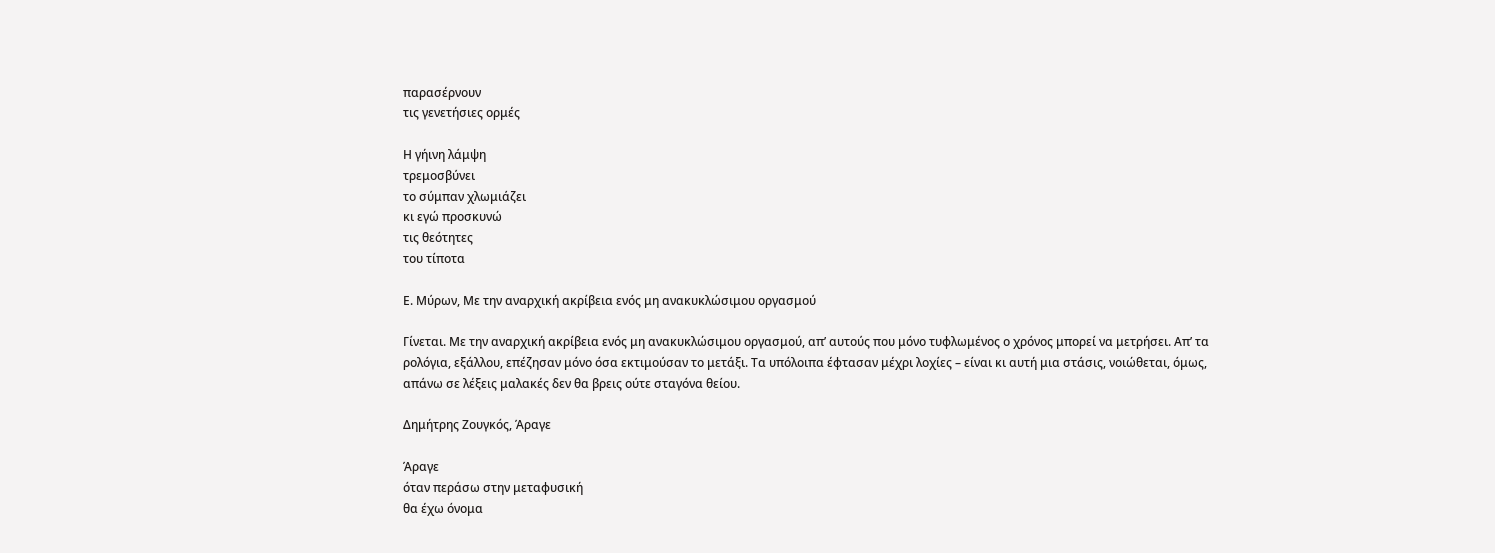παρασέρνουν
τις γενετήσιες ορμές

Η γήινη λάμψη
τρεμοσβύνει
το σύμπαν χλωμιάζει
κι εγώ προσκυνώ
τις θεότητες
του τίποτα

Ε. Μύρων, Με την αναρχική ακρίβεια ενός μη ανακυκλώσιμου οργασμού

Γίνεται. Με την αναρχική ακρίβεια ενός μη ανακυκλώσιμου οργασμού, απ’ αυτούς που μόνο τυφλωμένος ο χρόνος μπορεί να μετρήσει. Απ’ τα ρολόγια, εξάλλου, επέζησαν μόνο όσα εκτιμούσαν το μετάξι. Τα υπόλοιπα έφτασαν μέχρι λοχίες – είναι κι αυτή μια στάσις, νοιώθεται, όμως, απάνω σε λέξεις μαλακές δεν θα βρεις ούτε σταγόνα θείου.

Δημήτρης Ζουγκός, Άραγε

Άραγε
όταν περάσω στην μεταφυσική
θα έχω όνομα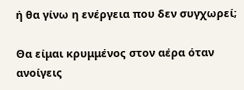ή θα γίνω η ενέργεια που δεν συγχωρεί;

Θα είμαι κρυμμένος στον αέρα όταν ανοίγεις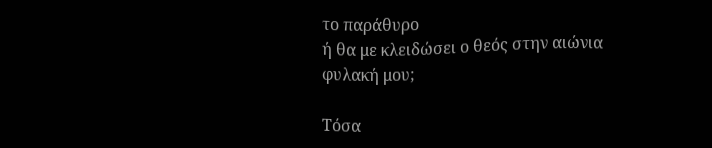το παράθυρο
ή θα με κλειδώσει ο θεός στην αιώνια φυλακή μου;

Τόσα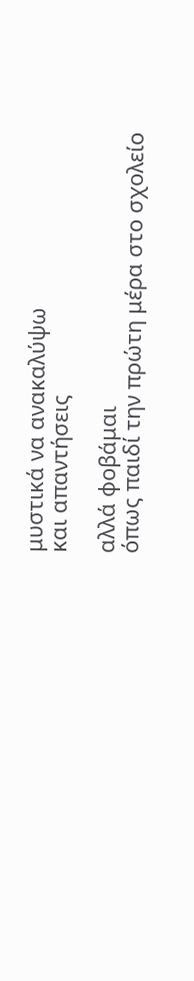μυστικά να ανακαλύψω
και απαντήσεις

αλλά φοβάμαι
όπως παιδί την πρώτη μέρα στο σχολείο